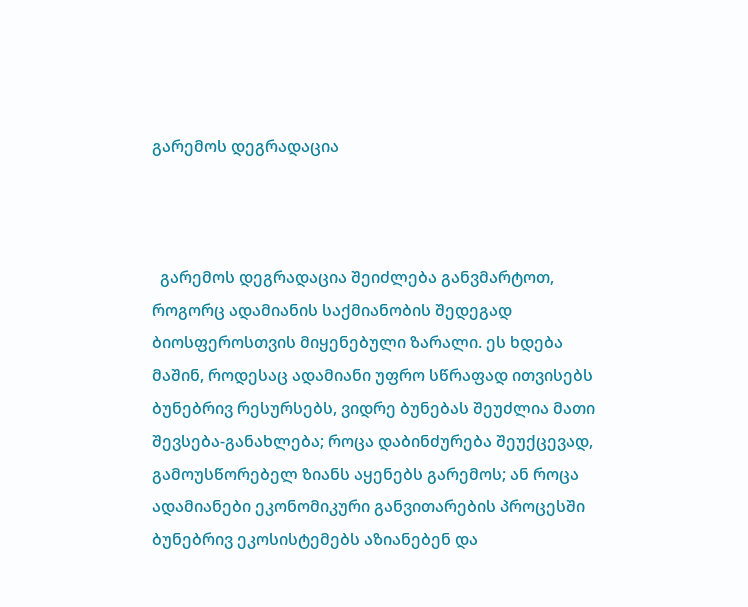გარემოს დეგრადაცია



  გარემოს დეგრადაცია შეიძლება განვმარტოთ, როგორც ადამიანის საქმიანობის შედეგად ბიოსფეროსთვის მიყენებული ზარალი. ეს ხდება მაშინ, როდესაც ადამიანი უფრო სწრაფად ითვისებს ბუნებრივ რესურსებს, ვიდრე ბუნებას შეუძლია მათი შევსება-განახლება; როცა დაბინძურება შეუქცევად, გამოუსწორებელ ზიანს აყენებს გარემოს; ან როცა ადამიანები ეკონომიკური განვითარების პროცესში ბუნებრივ ეკოსისტემებს აზიანებენ და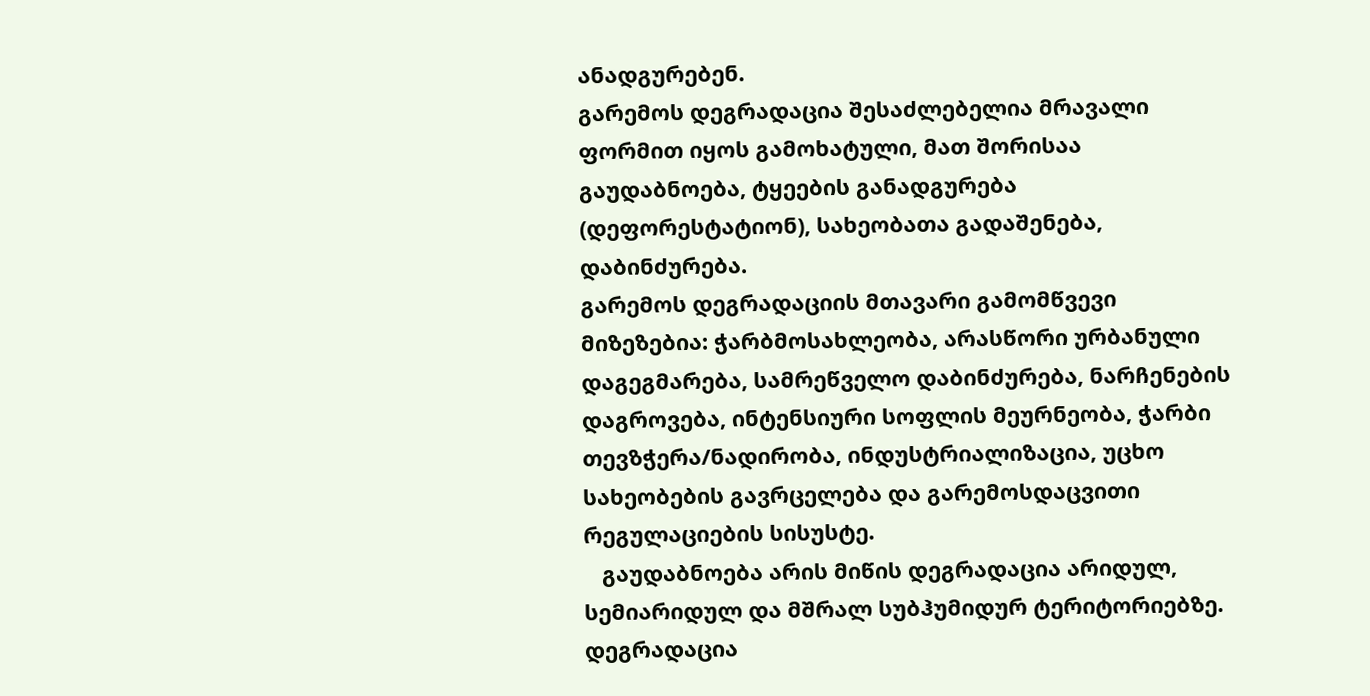ანადგურებენ.
გარემოს დეგრადაცია შესაძლებელია მრავალი ფორმით იყოს გამოხატული, მათ შორისაა გაუდაბნოება, ტყეების განადგურება (დეფორესტატიონ), სახეობათა გადაშენება, დაბინძურება.
გარემოს დეგრადაციის მთავარი გამომწვევი მიზეზებია: ჭარბმოსახლეობა, არასწორი ურბანული დაგეგმარება, სამრეწველო დაბინძურება, ნარჩენების დაგროვება, ინტენსიური სოფლის მეურნეობა, ჭარბი თევზჭერა/ნადირობა, ინდუსტრიალიზაცია, უცხო სახეობების გავრცელება და გარემოსდაცვითი რეგულაციების სისუსტე.
   გაუდაბნოება არის მიწის დეგრადაცია არიდულ, სემიარიდულ და მშრალ სუბჰუმიდურ ტერიტორიებზე. დეგრადაცია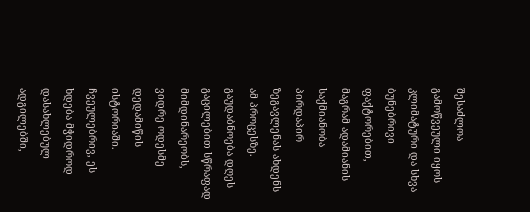შესაძლოა გამოწვეული იყოს კლიმატური და სხვა ბუნებრივი ფაქტორებით, მაგრამ ადამიანის საქმიანობა პირდაპირ ზეგავლენას ახდენს ამ პროცესზე. გაუდაბნოება დღეს გაცილებით სწრაფად მიმდინარეობს, ვიდრე ოდესმე დედამიწის ისტორიაში. ჩვეულებრივ, ეს ხდება მჭიდროდ დასახლებულ ადგილებში,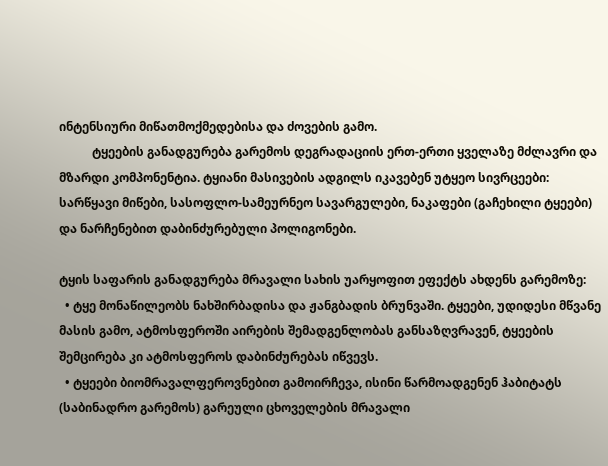ინტენსიური მიწათმოქმედებისა და ძოვების გამო.
           ტყეების განადგურება გარემოს დეგრადაციის ერთ-ერთი ყველაზე მძლავრი და მზარდი კომპონენტია. ტყიანი მასივების ადგილს იკავებენ უტყეო სივრცეები: სარწყავი მიწები, სასოფლო-სამეურნეო სავარგულები, ნაკაფები (გაჩეხილი ტყეები) და ნარჩენებით დაბინძურებული პოლიგონები.

ტყის საფარის განადგურება მრავალი სახის უარყოფით ეფექტს ახდენს გარემოზე:
  • ტყე მონაწილეობს ნახშირბადისა და ჟანგბადის ბრუნვაში. ტყეები, უდიდესი მწვანე მასის გამო, ატმოსფეროში აირების შემადგენლობას განსაზღვრავენ, ტყეების შემცირება კი ატმოსფეროს დაბინძურებას იწვევს.
  • ტყეები ბიომრავალფეროვნებით გამოირჩევა, ისინი წარმოადგენენ ჰაბიტატს (საბინადრო გარემოს) გარეული ცხოველების მრავალი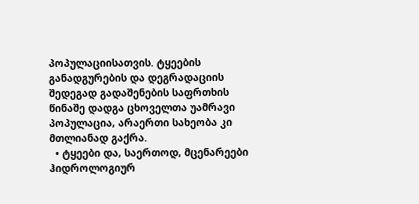პოპულაციისათვის. ტყეების განადგურების და დეგრადაციის შედეგად გადაშენების საფრთხის წინაშე დადგა ცხოველთა უამრავი პოპულაცია, არაერთი სახეობა კი მთლიანად გაქრა.
  • ტყეები და, საერთოდ, მცენარეები ჰიდროლოგიურ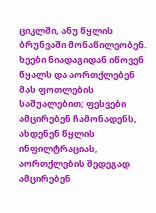ციკლში, ანუ წყლის ბრუნვაში მონაწილეობენ. ხეები ნიადაგიდან იწოვენ წყალს და აორთქლებენ მას ფოთლების საშუალებით; ფესვები ამცირებენ ჩამონადენს, ახდენენ წყლის ინფილტრაციას, აორთქლების შედეგად ამცირებენ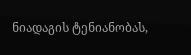ნიადაგის ტენიანობას,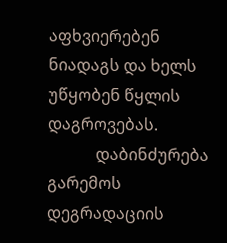აფხვიერებენ ნიადაგს და ხელს უწყობენ წყლის დაგროვებას.
            დაბინძურება გარემოს დეგრადაციის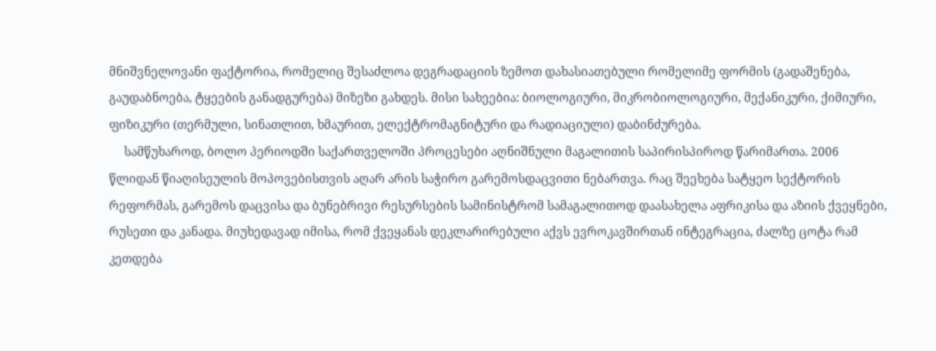მნიშვნელოვანი ფაქტორია, რომელიც შესაძლოა დეგრადაციის ზემოთ დახასიათებული რომელიმე ფორმის (გადაშენება, გაუდაბნოება, ტყეების განადგურება) მიზეზი გახდეს. მისი სახეებია: ბიოლოგიური, მიკრობიოლოგიური, მექანიკური, ქიმიური, ფიზიკური (თერმული, სინათლით, ხმაურით, ელექტრომაგნიტური და რადიაციული) დაბინძურება.
     სამწუხაროდ, ბოლო პერიოდში საქართველოში პროცესები აღნიშნული მაგალითის საპირისპიროდ წარიმართა. 2006 წლიდან წიაღისეულის მოპოვებისთვის აღარ არის საჭირო გარემოსდაცვითი ნებართვა. რაც შეეხება სატყეო სექტორის რეფორმას, გარემოს დაცვისა და ბუნებრივი რესურსების სამინისტრომ სამაგალითოდ დაასახელა აფრიკისა და აზიის ქვეყნები, რუსეთი და კანადა. მიუხედავად იმისა, რომ ქვეყანას დეკლარირებული აქვს ევროკავშირთან ინტეგრაცია, ძალზე ცოტა რამ კეთდება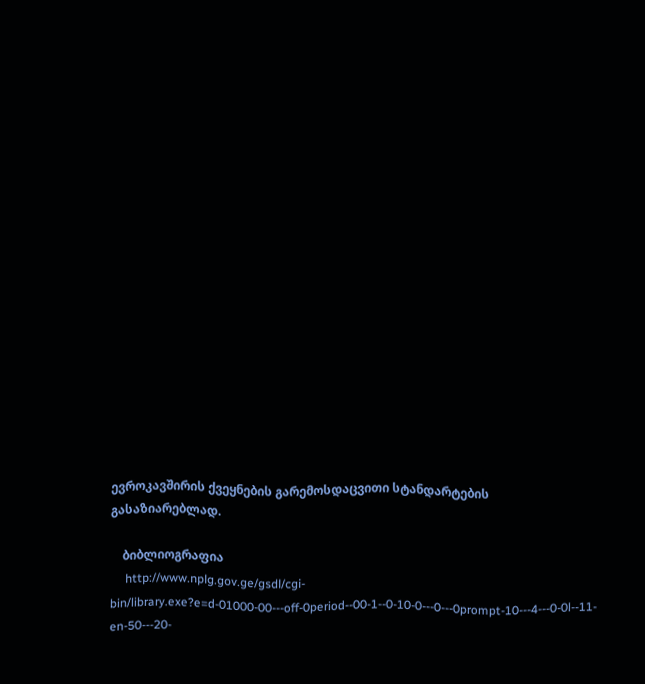ევროკავშირის ქვეყნების გარემოსდაცვითი სტანდარტების გასაზიარებლად.

    ბიბლიოგრაფია
     http://www.nplg.gov.ge/gsdl/cgi-bin/library.exe?e=d-01000-00---off-0period--00-1--0-10-0---0---0prompt-10---4---0-0l--11-en-50---20-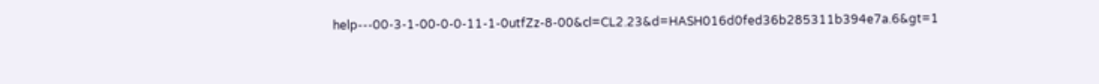help---00-3-1-00-0-0-11-1-0utfZz-8-00&cl=CL2.23&d=HASH016d0fed36b285311b394e7a.6&gt=1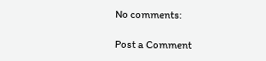No comments:

Post a Comment